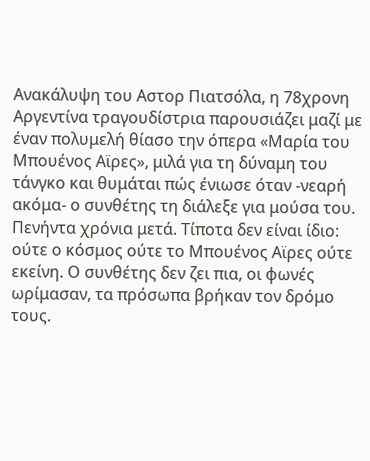Ανακάλυψη του Αστορ Πιατσόλα, η 78χρονη Αργεντίνα τραγουδίστρια παρουσιάζει μαζί με έναν πολυμελή θίασο την όπερα «Μαρία του Μπουένος Αϊρες», μιλά για τη δύναμη του τάνγκο και θυμάται πώς ένιωσε όταν -νεαρή ακόμα- ο συνθέτης τη διάλεξε για μούσα του.
Πενήντα χρόνια μετά. Τίποτα δεν είναι ίδιο: ούτε ο κόσμος ούτε το Μπουένος Αϊρες ούτε εκείνη. Ο συνθέτης δεν ζει πια, οι φωνές ωρίμασαν, τα πρόσωπα βρήκαν τον δρόμο τους.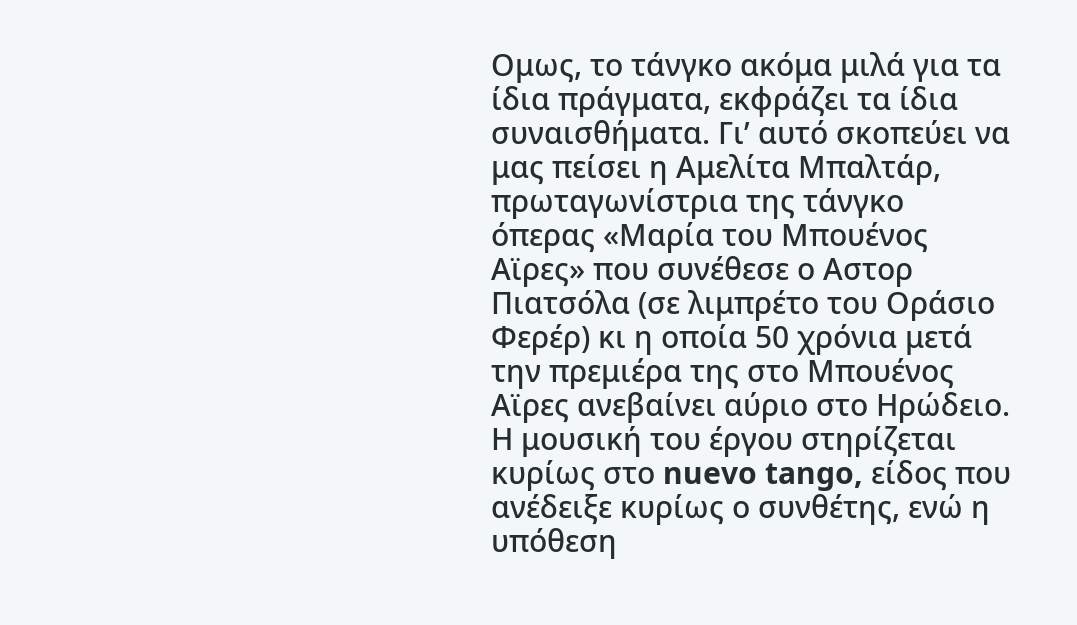Ομως, το τάνγκο ακόμα μιλά για τα ίδια πράγματα, εκφράζει τα ίδια συναισθήματα. Γι’ αυτό σκοπεύει να μας πείσει η Αμελίτα Μπαλτάρ, πρωταγωνίστρια της τάνγκο όπερας «Μαρία του Μπουένος Αϊρες» που συνέθεσε ο Αστορ Πιατσόλα (σε λιμπρέτο του Οράσιο Φερέρ) κι η οποία 50 χρόνια μετά την πρεμιέρα της στο Μπουένος Αϊρες ανεβαίνει αύριο στο Ηρώδειο.
Η μουσική του έργου στηρίζεται κυρίως στο nuevo tango, είδος που ανέδειξε κυρίως ο συνθέτης, ενώ η υπόθεση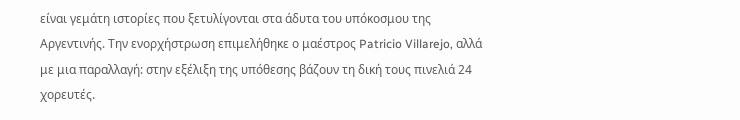είναι γεμάτη ιστορίες που ξετυλίγονται στα άδυτα του υπόκοσμου της Αργεντινής. Την ενορχήστρωση επιμελήθηκε ο μαέστρος Patricio Villarejo, αλλά με μια παραλλαγή: στην εξέλιξη της υπόθεσης βάζουν τη δική τους πινελιά 24 χορευτές.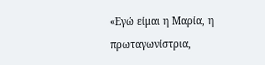«Εγώ είμαι η Μαρία, η πρωταγωνίστρια,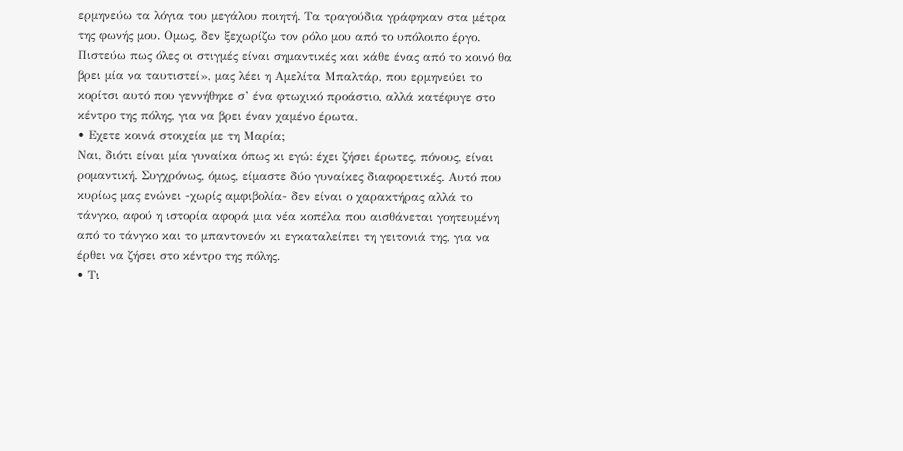ερμηνεύω τα λόγια του μεγάλου ποιητή. Τα τραγούδια γράφηκαν στα μέτρα της φωνής μου. Ομως, δεν ξεχωρίζω τον ρόλο μου από το υπόλοιπο έργο. Πιστεύω πως όλες οι στιγμές είναι σημαντικές και κάθε ένας από το κοινό θα βρει μία να ταυτιστεί», μας λέει η Αμελίτα Μπαλτάρ, που ερμηνεύει το κορίτσι αυτό που γεννήθηκε σ’ ένα φτωχικό προάστιο, αλλά κατέφυγε στο κέντρο της πόλης, για να βρει έναν χαμένο έρωτα.
• Εχετε κοινά στοιχεία με τη Μαρία;
Ναι, διότι είναι μία γυναίκα όπως κι εγώ: έχει ζήσει έρωτες, πόνους, είναι ρομαντική. Συγχρόνως, όμως, είμαστε δύο γυναίκες διαφορετικές. Αυτό που κυρίως μας ενώνει -χωρίς αμφιβολία- δεν είναι ο χαρακτήρας αλλά το τάνγκο, αφού η ιστορία αφορά μια νέα κοπέλα που αισθάνεται γοητευμένη από το τάνγκο και το μπαντονεόν κι εγκαταλείπει τη γειτονιά της, για να έρθει να ζήσει στο κέντρο της πόλης.
• Τι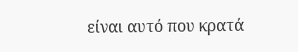είναι αυτό που κρατά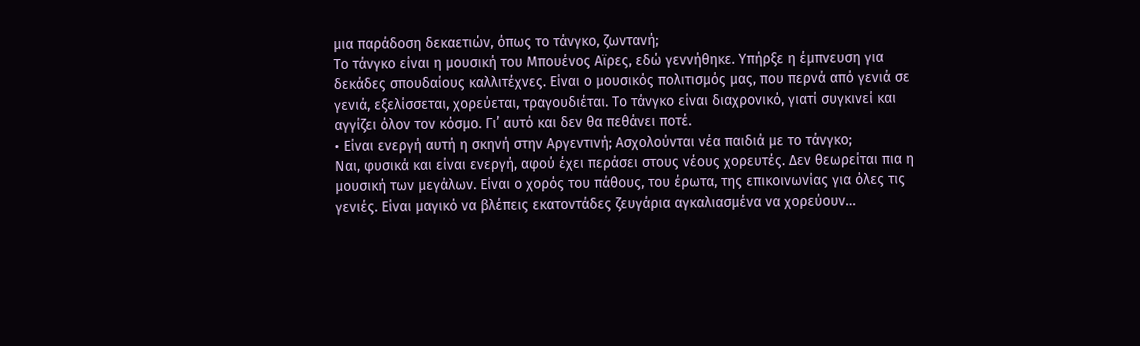μια παράδοση δεκαετιών, όπως το τάνγκο, ζωντανή;
Το τάνγκο είναι η μουσική του Μπουένος Αϊρες, εδώ γεννήθηκε. Υπήρξε η έμπνευση για δεκάδες σπουδαίους καλλιτέχνες. Είναι ο μουσικός πολιτισμός μας, που περνά από γενιά σε γενιά, εξελίσσεται, χορεύεται, τραγουδιέται. Το τάνγκο είναι διαχρονικό, γιατί συγκινεί και αγγίζει όλον τον κόσμο. Γι’ αυτό και δεν θα πεθάνει ποτέ.
• Είναι ενεργή αυτή η σκηνή στην Αργεντινή; Ασχολούνται νέα παιδιά με το τάνγκο;
Ναι, φυσικά και είναι ενεργή, αφού έχει περάσει στους νέους χορευτές. Δεν θεωρείται πια η μουσική των μεγάλων. Είναι ο χορός του πάθους, του έρωτα, της επικοινωνίας για όλες τις γενιές. Είναι μαγικό να βλέπεις εκατοντάδες ζευγάρια αγκαλιασμένα να χορεύουν…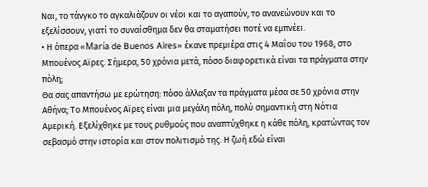Ναι, το τάνγκο το αγκαλιάζουν οι νέοι και το αγαπούν, το ανανεώνουν και το εξελίσσουν, γιατί το συναίσθημα δεν θα σταματήσει ποτέ να εμπνέει.
• Η όπερα «María de Buenos Aires» έκανε πρεμιέρα στις 4 Μαΐου του 1968, στο Μπουένος Αϊρες. Σήμερα, 50 χρόνια μετά, πόσο διαφορετικά είναι τα πράγματα στην πόλη;
Θα σας απαντήσω με ερώτηση: πόσο άλλαξαν τα πράγματα μέσα σε 50 χρόνια στην Αθήνα; Το Μπουένος Αϊρες είναι μια μεγάλη πόλη, πολύ σημαντική στη Νότια Αμερική. Εξελίχθηκε με τους ρυθμούς που αναπτύχθηκε η κάθε πόλη, κρατώντας τον σεβασμό στην ιστορία και στον πολιτισμό της. Η ζωή εδώ είναι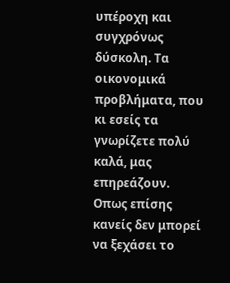υπέροχη και συγχρόνως δύσκολη. Τα οικονομικά προβλήματα, που κι εσείς τα γνωρίζετε πολύ καλά, μας επηρεάζουν. Οπως επίσης κανείς δεν μπορεί να ξεχάσει το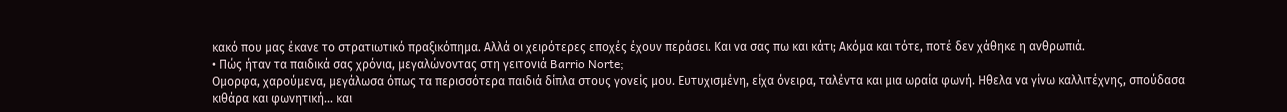κακό που μας έκανε το στρατιωτικό πραξικόπημα. Αλλά οι χειρότερες εποχές έχουν περάσει. Και να σας πω και κάτι; Ακόμα και τότε, ποτέ δεν χάθηκε η ανθρωπιά.
• Πώς ήταν τα παιδικά σας χρόνια, μεγαλώνοντας στη γειτονιά Barrio Norte;
Ομορφα, χαρούμενα, μεγάλωσα όπως τα περισσότερα παιδιά δίπλα στους γονείς μου. Ευτυχισμένη, είχα όνειρα, ταλέντα και μια ωραία φωνή. Ηθελα να γίνω καλλιτέχνης, σπούδασα κιθάρα και φωνητική… και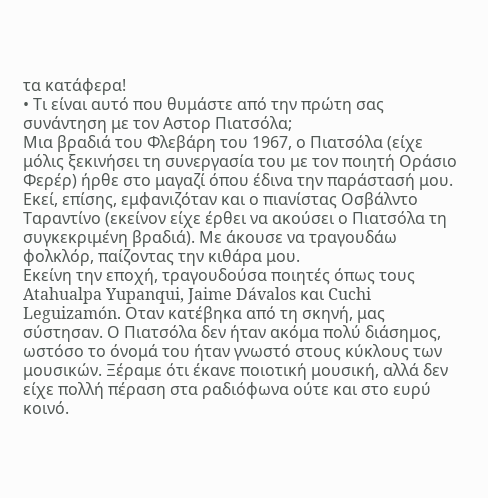τα κατάφερα!
• Τι είναι αυτό που θυμάστε από την πρώτη σας συνάντηση με τον Αστορ Πιατσόλα;
Μια βραδιά του Φλεβάρη του 1967, ο Πιατσόλα (είχε μόλις ξεκινήσει τη συνεργασία του με τον ποιητή Οράσιο Φερέρ) ήρθε στο μαγαζί όπου έδινα την παράστασή μου. Εκεί, επίσης, εμφανιζόταν και ο πιανίστας Oσβάλντο Ταραντίνο (εκείνον είχε έρθει να ακούσει ο Πιατσόλα τη συγκεκριμένη βραδιά). Με άκουσε να τραγουδάω φολκλόρ, παίζοντας την κιθάρα μου.
Εκείνη την εποχή, τραγουδούσα ποιητές όπως τους Atahualpa Yupanqui, Jaime Dávalos και Cuchi Leguizamón. Οταν κατέβηκα από τη σκηνή, μας σύστησαν. Ο Πιατσόλα δεν ήταν ακόμα πολύ διάσημος, ωστόσο το όνομά του ήταν γνωστό στους κύκλους των μουσικών. Ξέραμε ότι έκανε ποιοτική μουσική, αλλά δεν είχε πολλή πέραση στα ραδιόφωνα ούτε και στο ευρύ κοινό.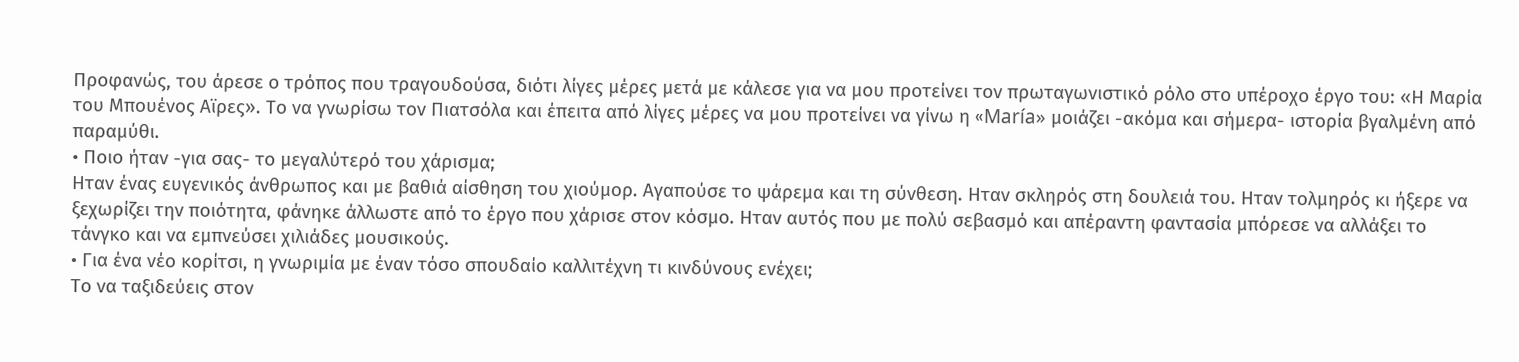Προφανώς, του άρεσε ο τρόπος που τραγουδούσα, διότι λίγες μέρες μετά με κάλεσε για να μου προτείνει τον πρωταγωνιστικό ρόλο στο υπέροχο έργο του: «Η Μαρία του Μπουένος Αϊρες». Το να γνωρίσω τον Πιατσόλα και έπειτα από λίγες μέρες να μου προτείνει να γίνω η «María» μοιάζει -ακόμα και σήμερα- ιστορία βγαλμένη από παραμύθι.
• Ποιο ήταν -για σας- το μεγαλύτερό του χάρισμα;
Ηταν ένας ευγενικός άνθρωπος και με βαθιά αίσθηση του χιούμορ. Αγαπούσε το ψάρεμα και τη σύνθεση. Ηταν σκληρός στη δουλειά του. Ηταν τολμηρός κι ήξερε να ξεχωρίζει την ποιότητα, φάνηκε άλλωστε από το έργο που χάρισε στον κόσμο. Ηταν αυτός που με πολύ σεβασμό και απέραντη φαντασία μπόρεσε να αλλάξει το τάνγκο και να εμπνεύσει χιλιάδες μουσικούς.
• Για ένα νέο κορίτσι, η γνωριμία με έναν τόσο σπουδαίο καλλιτέχνη τι κινδύνους ενέχει;
Το να ταξιδεύεις στον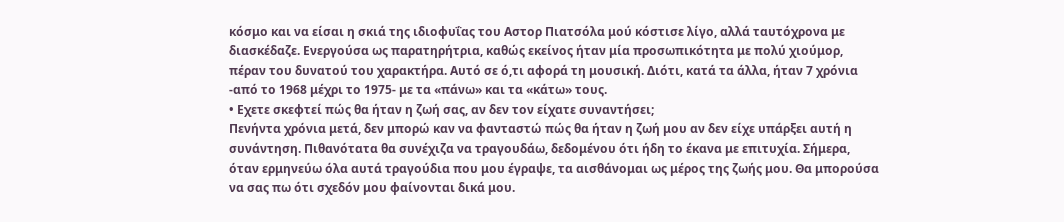κόσμο και να είσαι η σκιά της ιδιοφυΐας του Αστορ Πιατσόλα μού κόστισε λίγο, αλλά ταυτόχρονα με διασκέδαζε. Ενεργούσα ως παρατηρήτρια, καθώς εκείνος ήταν μία προσωπικότητα με πολύ χιούμορ, πέραν του δυνατού του χαρακτήρα. Αυτό σε ό,τι αφορά τη μουσική. Διότι, κατά τα άλλα, ήταν 7 χρόνια -από το 1968 μέχρι το 1975- με τα «πάνω» και τα «κάτω» τους.
• Εχετε σκεφτεί πώς θα ήταν η ζωή σας, αν δεν τον είχατε συναντήσει;
Πενήντα χρόνια μετά, δεν μπορώ καν να φανταστώ πώς θα ήταν η ζωή μου αν δεν είχε υπάρξει αυτή η συνάντηση. Πιθανότατα θα συνέχιζα να τραγουδάω, δεδομένου ότι ήδη το έκανα με επιτυχία. Σήμερα, όταν ερμηνεύω όλα αυτά τραγούδια που μου έγραψε, τα αισθάνομαι ως μέρος της ζωής μου. Θα μπορούσα να σας πω ότι σχεδόν μου φαίνονται δικά μου.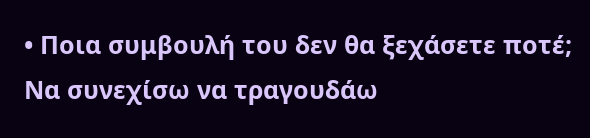• Ποια συμβουλή του δεν θα ξεχάσετε ποτέ;
Να συνεχίσω να τραγουδάω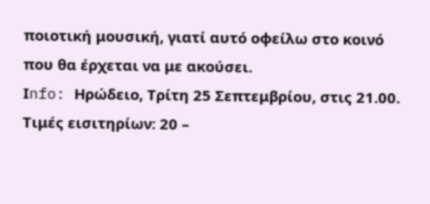ποιοτική μουσική, γιατί αυτό οφείλω στο κοινό που θα έρχεται να με ακούσει.
Ιnfo: Ηρώδειο, Τρίτη 25 Σεπτεμβρίου, στις 21.00. Τιμές εισιτηρίων: 20 –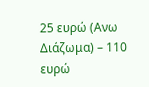25 ευρώ (Ανω Διάζωμα) – 110 ευρώ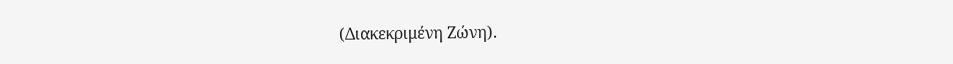(Διακεκριμένη Ζώνη).